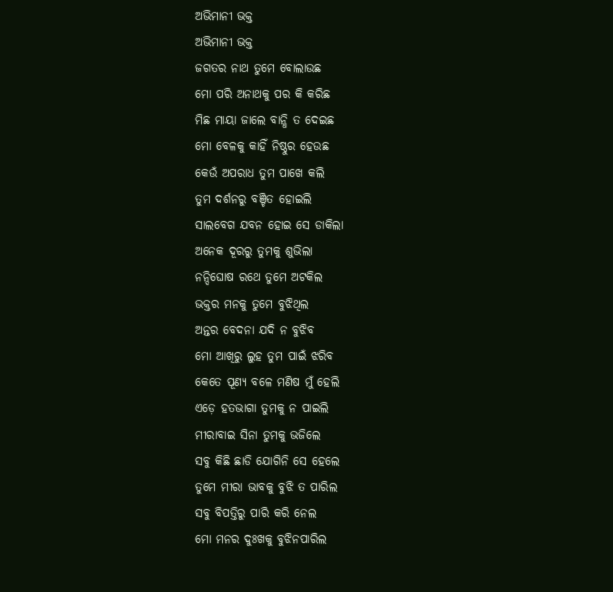ଅଭିମାନୀ ଭକ୍ତ
ଅଭିମାନୀ ଭକ୍ତ
ଜଗତର ନାଥ ତୁମେ ବୋଲାଉଛ
ମୋ ପରି ଅନାଥକୁ ପର କି କରିଛ
ମିଛ ମାୟା ଜାଲେ ବାନ୍ଧି ତ ଦେଇଛ
ମୋ ବେଳକୁ କାହିଁ ନିଷ୍ଠୁର ହେଉଛ
କେଉଁ ଅପରାଧ ତୁମ ପାଖେ କଲି
ତୁମ ଦର୍ଶନରୁ ବଞ୍ଚିତ ହୋଇଲି
ସାଲବେଗ ଯବନ ହୋଇ ସେ ଡାକିଲା
ଅନେକ ଦୂରରୁ ତୁମକୁ ଶୁଭିଲା
ନନ୍ଦିଘୋଷ ରଥେ ତୁମେ ଅଟକିଲ
ଭକ୍ତର ମନକୁ ତୁମେ ବୁଝିଥିଲ
ଅନ୍ତର ବେଦନା ଯଦି ନ ବୁଝିବ
ମୋ ଆଖିରୁ ଲୁହ ତୁମ ପାଇଁ ଝରିବ
କେତେ ପୂଣ୍ୟ ବଳେ ମଣିଷ ମୁଁ ହେଲି
ଏଡ଼େ ହତଭାଗା ତୁମକୁ ନ ପାଇଲି
ମୀରାବାଇ ସିନା ତୁମକୁ ଭଜିଲେ
ସବୁ କିଛି ଛାଡି ଯୋଗିନି ସେ ହେଲେ
ତୁମେ ମୀରା ଭାବକୁ ବୁଝି ତ ପାରିଲ
ସବୁ ବିପତ୍ତିରୁ ପାରି କରି ନେଲ
ମୋ ମନର ଦୁଃଖକୁ ବୁଝିନପାରିଲ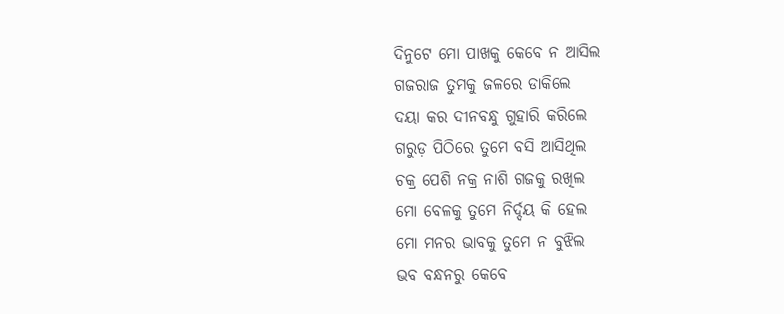ଦିନୁଟେ ମୋ ପାଖକୁ କେବେ ନ ଆସିଲ
ଗଜରାଜ ତୁମକୁ ଜଳରେ ଡାକିଲେ
ଦୟା କର ଦୀନବନ୍ଧୁ ଗୁହାରି କରିଲେ
ଗରୁଡ଼ ପିଠିରେ ତୁମେ ବସି ଆସିଥିଲ
ଚକ୍ର ପେଶି ନକ୍ର ନାଶି ଗଜକୁ ରଖିଲ
ମୋ ବେଳକୁ ତୁମେ ନିର୍ଦ୍ଦୟ କି ହେଲ
ମୋ ମନର ଭାବକୁ ତୁମେ ନ ବୁଝିଲ
ଭବ ବନ୍ଧନରୁ କେବେ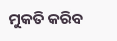ମୁକତି କରିବ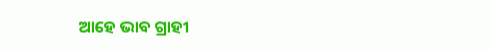ଆହେ ଭାବ ଗ୍ରାହୀ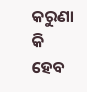କରୁଣା କି ହେବ